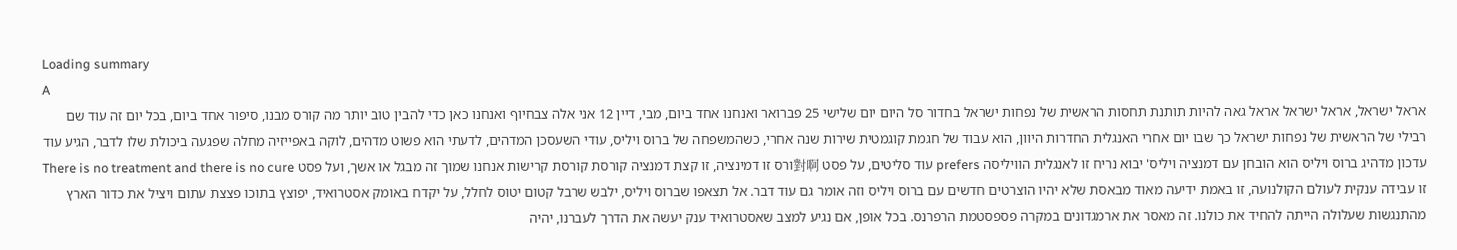Loading summary
A
אראל ישראל, אראל ישראל אראל גאה להיות תותנת תחסות הראשית של נפחות ישראל בחדור סל היום יום שלישי 25 פברואר ואנחנו אחד ביום, מבי, דיין 12 אני אלה צבחיוף ואנחנו כאן כדי להבין טוב יותר מה קורס מבנו, סיפור אחד ביום, בכל יום זה עוד שם רבילי של הראשית של נפחות ישראל כך שבו יום אחרי האנגלית החדרות היוון, הוא עבוד של חגמת קוגמטית שירות שנה אחרי, כשהמשפחה של ברוס ויליס, עודי השעסכן המדהים, לדעתי הוא פשוט מדהים, לוקה באפייזיה מחלה שפגעה ביכולת שלו לדבר, הגיע עוד עדכון מדהיג ברוס ויליס הוא הובחן עם דמנציה ויליס' יבוא נריח זו לאנגלית הוויליסה prefers עוד סליטים, על פסט 對啊ורס זו דמינציה, זו קצת דמנציה קורסת קורסת קרישות אנחנו שמוך זה מבגל או אשך, ועל פסט There is no treatment and there is no cure זו עבידה ענקית לעולם הקולנועה, זו באמת ידיעה מאוד מבאסת שלא יהיו הוצרטים חדשים עם ברוס ויליס וזה אומר גם עוד דבר. אל תצאפו שברוס ויליס, ילבש שרבל קטום יטוס לחלל, על יקדח באומק אסטרואיד, יפוצץ בתוכו פצצת עתום ויציל את כדור הארץ מהתנגשות שעלולה הייתה להחיד את כולנו. זה מאסר את ארמגדונים במקרה פספסטמת הרפרנס. בכל אופן, אם נגיע למצב שאסטרואיד ענק יעשה את הדרך לעברנו, יהיה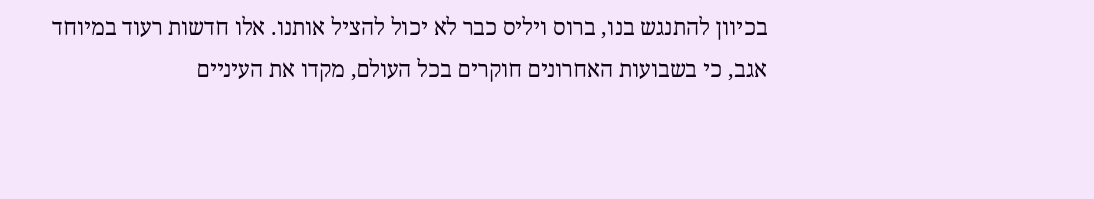בכיוון להתנגש בנו, ברוס ויליס כבר לא יכול להציל אותנו. אלו חדשות רעוד במיוחד אגב, כי בשבועות האחרונים חוקרים בכל העולם, מקדו את העיניים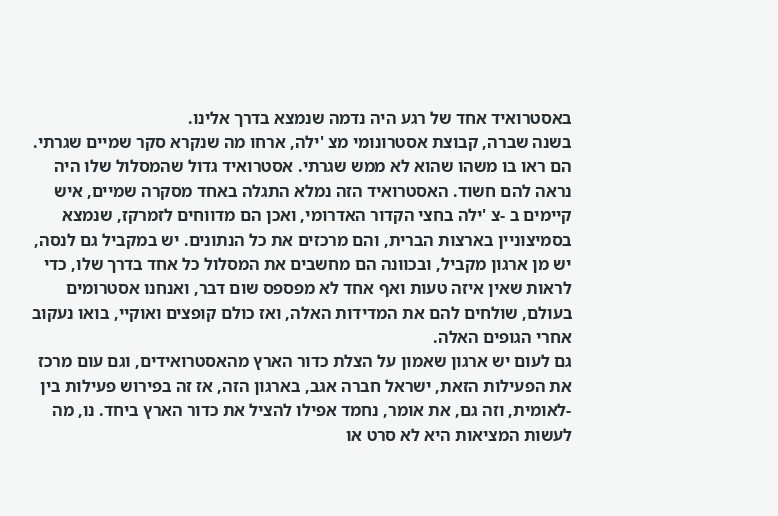באסטרואיד אחד של רגע היה נדמה שנמצא בדרך אלינו.
בשנה שברה, קבוצת אסטרונומי מצ 'ילה, ארחו מה שנקרא סקר שמיים שגרתי. הם ראו בו משהו שהוא לא ממש שגרתי. אסטרואיד גדול שהמסלול שלו היה נראה להם חשוד. האסטרואיד הזה נמלא התגלה באחד מסקרה שמיים, איש קיימים ב -צ 'ילה בחצי הקדור האדרומי, ואכן הם מדווחים לזמרקז, שנמצא בסמיצוניין בארצות הברית, והם מרכזים את כל הנתונים. יש במקביל גם לנסה, יש מן ארגון מקביל, ובכוונה הם מחשבים את המסלול כל אחד בדרך שלו, כדי לראות שאין איזה טעות ואף אחד לא מפספס שום דבר, ואנחנו אסטרומים בעולם, שולחים להם את המדידות האלה, ואז כולם קופצים ואוקיי, בואו נעקוב אחרי הגופים האלה.
גם לעום יש ארגון שאמון על הצלת כדור הארץ מהאסטרואידים, וגם עום מרכז את הפעילות הזאת, ישראל חברה אגב, בארגון הזה, אז זה בפירוש פעילות בין -לאומית, וזה גם, את אומר, נחמד אפילו להציל את כדור הארץ ביחד. נו, מה לעשות המציאות היא לא סרט או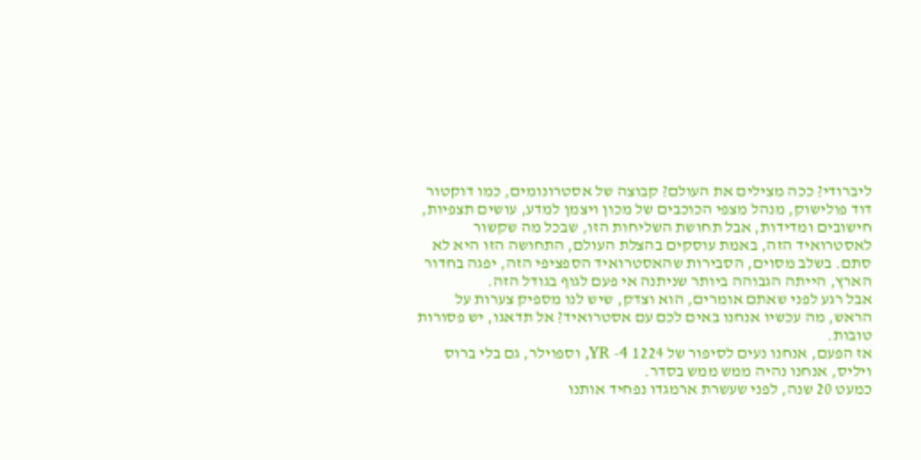ליברודי? ככה מצילים את העולם? קבוצה של אסטרונומים, כמו דוקטור דוד פולישוק, מנהל מצפי הכוכבים של מכון ויצמן למדע, עושים תצפיות, חישובים ומדידות, אבל תחושת השליחות הזו, שבכל מה שקשור לאסטרואיד הזה, באמת עוסקים בהצלת העולם, התחושה הזו היא לא סתם. בשלב מסוים, הסבירות שהאסטרואיד הספציפי הזה, יפגה בחדור הארץ, הייתה הגבוהה ביותר שניתנה אי פעם לגוף בגודל הזה.
אבל רגע לפני שאתם אומרים, הוא וצדק, שיש לנו מספיק צערות על הראש, מה עכשיו אנחנו באים לכם עם אסטרואיד? אל תדאגו, יש פסורות טובות.
אז הפעם, אנחנו נעים לסיפור של 1224 YR -4, וספוילר, גם בלי ברוס ויליס, אנחנו נהיה ממש ממש בסדר.
כמעט 20 שנה, לפני שעשרת ארמגדו נפחיד אותנו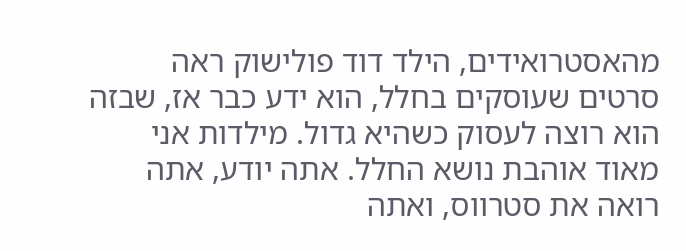מהאסטרואידים, הילד דוד פולישוק ראה סרטים שעוסקים בחלל, הוא ידע כבר אז, שבזה הוא רוצה לעסוק כשהיא גדול. מילדות אני מאוד אוהבת נושא החלל. אתה יודע, אתה רואה את סטרווס, ואתה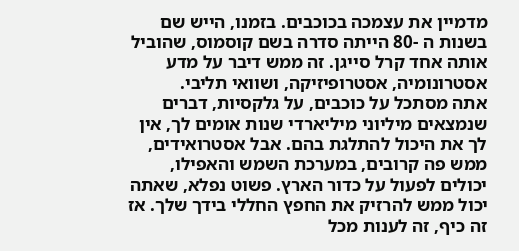מדמיין את עצמכה בכוכבים. בזמנו, הייש שם בשנות ה -80 הייתה סדרה בשם קוסמוס, שהוביל אותה אחד קרל סייגן. זה ממש דיבר על מדע אסטרונומיה, אסטרופיזיקה, ושוואי תליבי.
אתה מסתכל על כוכבים, על גלקסיות, דברים שנמצאים מיליוני מיליארדי שנות אומים לך, אין לך את היכול להתלגת בהם. אבל אסטרואידים, ממש פה קרובים, במערכת השמש והאפילו, יכולים לפעול על כדור הארץ. פשוט נפלא, שאתה יכול ממש להרזיק את החפץ החללי בידך שלך. אז זה כיף, זה לענות מכל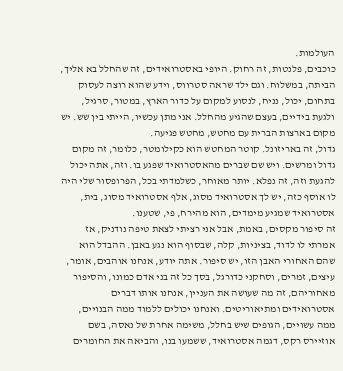העולמות.
כוכבים, פלנטות, זה רחוק. היופי באסטרואידים, זה שהחלל בא אליך, הביתה, במשלוח. וגם ילד שראה סטרווס, וידע שהוא רוצה לעסוק בתחום, יכול, נניח, לנסוע למקום על כדור הארץ, במטור, סרגיל, ולגעת בידיים, בעצם שהגיע מהחלל. אני מתן עכשיו, הייתי בין שש. יש מקום בארצות הברית עם מחטש, מחטש פגיעה.
גדול, זה באריזונל. קוטר המחטש הוא כקילומטר, כלומר, זה מקום גדול ומרשים. ויש שם שברים מהאסטרואיד שפגע בו. וזה, אתה יכול להגעת וזה, זה נפלא. יותר מאוחר, כשלמדתי בכל, הפרופסור שלי היה לו אוסף כזה, יש לך אסטרואיד מסוג, אלף אסטרואיד מסוג, בית, אסטרואיד שמגיע מימדים, הוא מהירח, פי, שטענו.
זה סיפור מקסים, באמת, אבל אני רציתי לצאת טיפה נודניק, אז אמרתי לו לדוד, בציניות, קלה, שבסוף הוא נגע באבן. ההבדל הוא שהם האחורי האבן הזו, יש סיפור. אתה יודע, אנחנו אוהבים, אומר, עיצים, זמרים, וסחקני כדורגל, בסך כל זה בני אדם כמונו, והסיפור מאחוריהם, זה מה שעושה את העניין, אנחנו אותו דברים אסטרואידים ומתיאוריטים. ואנחנו יכולים ללמוד ממה הבנויים, ממה עשויים, הגופים שיש בחלל, משימה אחרת של נאסה, בשם אוזיירס רקס, דגמה אסטרואיד, ששמעו בנו, והביאה את החומרים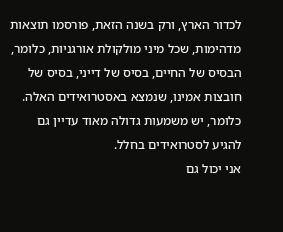לכדור הארץ, ורק בשנה הזאת, פורסמו תוצאות מדהימות, שכל מיני מולקולת אורגניות, כלומר, הבסיס של החיים, בסיס של דייני, בסיס של חובצות אמינו, שנמצא באסטרואידים האלה. כלומר, יש משמעות גדולה מאוד עדיין גם להגיע לסטרואידים בחלל.
אני יכול גם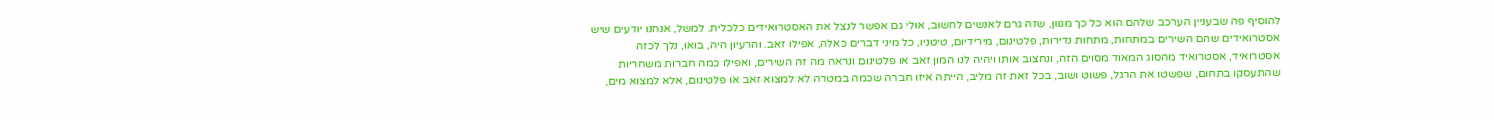להוסיף פה שבעניין הערכב שלהם הוא כל כך מגוון, שזה גרם לאנשים לחשוב, אולי גם אפשר לנצל את האסטרואידים כלכלית. למשל, אנחנו יודעים שיש אסטרואידים שהם השירים במתחות, מתחות נדירות, פלטינום, מירידיום, טיטניו, כל מיני דברים כאלה, אפילו זאב. והרעיון היה, בואו, נלך לכזה אסטרואיד, אסטרואיד מהסוג המאוד מסוים הזה, ונחצוב אותו ויהיה לנו המון זאב או פלטינום ונראה מה זה השירים, ואפילו כמה חברות משחריות שהתעסקו בתחום, שפשטו את הרגל, פשוט ושוב, בכל זאת זה מליב, הייתה איזו חברה שכמה במטרה לא למצוא זאב או פלטינום, אלא למצוא מים,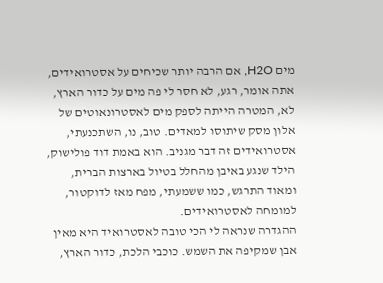מים H2O, אם הרבה יותר שכיחים על אסטרואידים, אתה אומר, רגע, לא חסר לי פה מים על כדור הארץ, לא, המטרה הייתה לספק מים לאסטרונאוטים של אלון מסק שיתוסו למאדים. טוב, נו, השתכנעתי, אסטרואידים זה דבר מגניב. הוא באמת דוד פולישוק, הילד שנגע באיבן מהחלל בטיול בארצות הברית, ומאוד התרגש, כמו ששמעתי, מפח מאז לדוקטור, למומחה לאסטרואידים.
ההגדרה שנראה לי הכי טובה לאסטרואיד היא מאין אבן שמקיפה את השמש. כוכבי הלכת, כדור הארץ,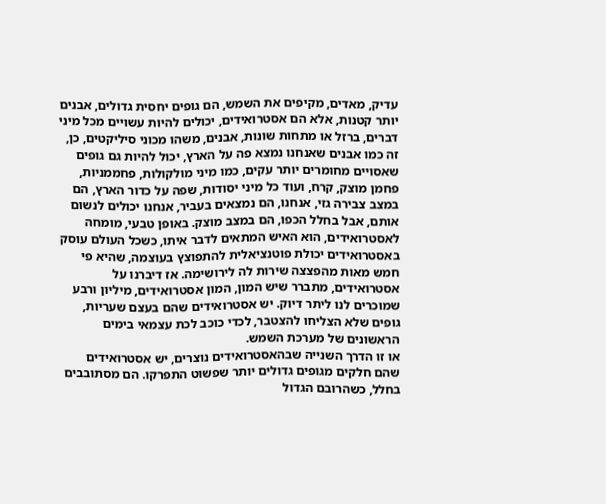עדיק, מאדים, מקיפים את השמש, הם גופים יחסית גדולים, אבנים יותר קטנות, אלא הם אסטרואידים, יכולים להיות עשויים מכל מיני דברים, ברזל או מתחות שונות, אבנים, משהו מכוני סיליקטים, כן, זה כמו אבנים שאנחנו נמצא פה על הארץ, יכול להיות גם גופים שאסויים מחומרים יותר עקים, כמו מיני מולקולות, פחממניות, פחמן מוצק, קרח, ועוד כל מיני יסודות, שפה על כדור הארץ, הם במצב צבירה גזי, אנחנו, הם נמצאים בעביר, אנחנו יכולים לנשום אותם, אבל בחלל הכפו, הם במצב מוצק. באופן טבעי, מומחה לאסטרואידים, הוא האיש המתאים לדבר איתו, כשכל העולם עוסק באסטרואידים יכולת פוטנציאלית להתפוצץ בעוצמה, שהיא פי חמש מאות מהפצצה שירות לה לירושימה. אז דיברנו על אסטרואידים, מתברר שיש המון, המון אסטרואידים, מיליון ורבע שמוכרים לנו ליתר דיוק. יש אסטרואידים שהם בעצם שעריות, גופים שלא הצליחו להצטבר, לכדי כוכב לכת עצמאי בימים הראשונים של מערכת השמש.
או זו הדרך השנייה שבהאסטרואידים נוצרים, יש אסטרואידים שהם חלקים מגופים גדולים יותר שפשוט התפרקו. הם מסתובבים בחלל, כשהרובם הגדול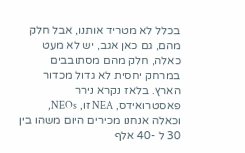בכלל לא מטריד אותנו, אבל חלק מהם, גם כאן אגב, יש לא מעט כאלה, חלק מהם מסתובבים במרחק יחסית לא גדול מכדור הארץ. בלאז נקרא נירר פאסטרואידס, NEA זו, NEOs, וכאלה אנחנו מכירים היום משהו בין 30 ל -40 אלף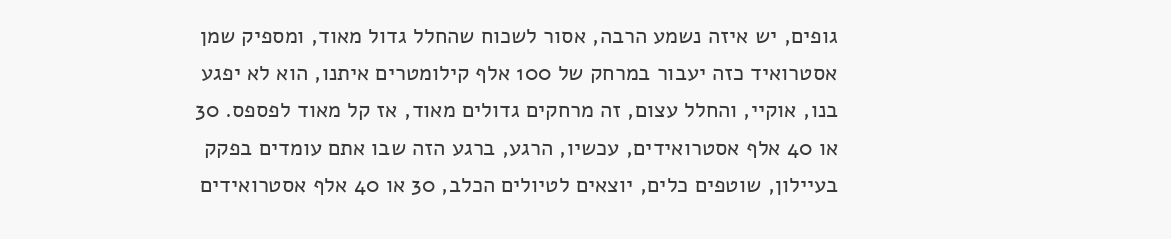גופים, יש איזה נשמע הרבה, אסור לשכוח שהחלל גדול מאוד, ומספיק שמן אסטרואיד כזה יעבור במרחק של 100 אלף קילומטרים איתנו, הוא לא יפגע בנו, אוקיי, והחלל עצום, זה מרחקים גדולים מאוד, אז קל מאוד לפספס. 30 או 40 אלף אסטרואידים, עכשיו, הרגע, ברגע הזה שבו אתם עומדים בפקק בעיילון, שוטפים כלים, יוצאים לטיולים הכלב, 30 או 40 אלף אסטרואידים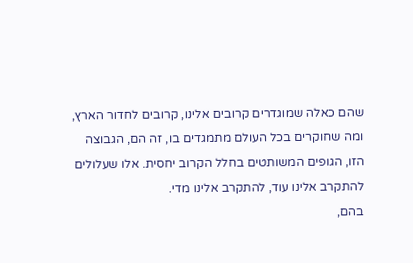שהם כאלה שמוגדרים קרובים אלינו, קרובים לחדור הארץ, ומה שחוקרים בכל העולם מתמגדים בו, זה הם, הגבוצה הזו, הגופים המשותטים בחלל הקרוב יחסית. אלו שעלולים להתקרב אלינו עוד, להתקרב אלינו מדי.
בהם,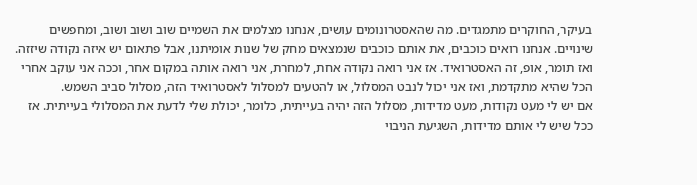בעיקר, החוקרים מתמגדים. מה שהאסטרונומים עושים, אנחנו מצלמים את השמיים שוב ושוב ושוב, ומחפשים שינויים. אנחנו רואים כוכבים, את אותם כוכבים שנמצאים מחק של שנות אומיתנו, אבל פתאום יש איזה נקודה שיזזה. ואז תומר, אופ, זה האסטרואיד. אז אני רואה נקודה אחת, למחרת, אני רואה אותה במקום אחר, וככה אני עוקב אחרי הכל שהיא מתקדמת, ואז אני יכול לנבט המסלול, או להטעים למסלול לאסטרואיד הזה, מסלול סביב השמש.
אם יש לי מעט נקודות, מעט מדידות, מסלול הזה יהיה בעייתית, כלומר, יכולת שלי לדעת את המסלולי בעייתית. אז ככל שיש לי אותם מדידות, השגיעת הניבוי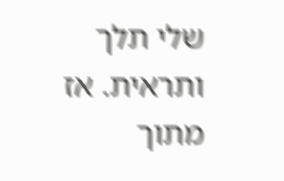שלי תלך ותראית. אז מתוך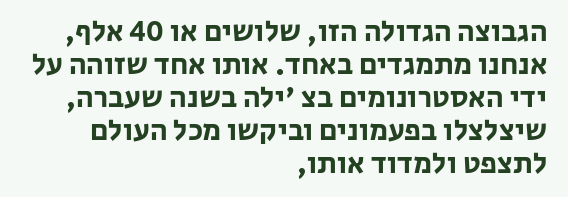הגבוצה הגדולה הזו, שלושים או 40 אלף, אנחנו מתמגדים באחד. אותו אחד שזוהה על ידי האסטרונומים בצ 'ילה בשנה שעברה, שיצלצלו בפעמונים וביקשו מכל העולם לתצפט ולמדוד אותו,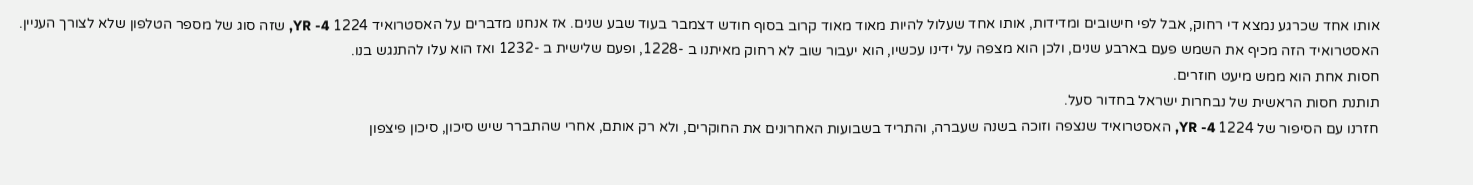אותו אחד שכרגע נמצא די רחוק, אבל לפי חישובים ומדידות, אותו אחד שעלול להיות מאוד מאוד קרוב בסוף חודש דצמבר בעוד שבע שנים. אז אנחנו מדברים על האסטרואיד 1224 YR -4, שזה סוג של מספר הטלפון שלא לצורך העניין.
האסטרואיד הזה מכיף את השמש פעם בארבע שנים, ולכן הוא מצפה על ידינו עכשיו, הוא יעבור שוב לא רחוק מאיתנו ב -1228, ופעם שלישית ב -1232 ואז הוא עלו להתנגש בנו.
חסות אחת הוא ממש מיעט חוזרים.
תותנת חסות הראשית של נבחרות ישראל בחדור סעל.
חזרנו עם הסיפור של 1224 YR -4, האסטרואיד שנצפה וזוכה בשנה שעברה, והתריד בשבועות האחרונים את החוקרים, ולא רק אותם, אחרי שהתברר שיש סיכון, סיכון פיצפון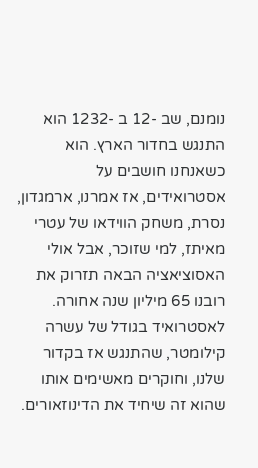נומנם, שב -12 ב -1232 הוא התנגש בחדור הארץ. הוא כשאנחנו חושבים על אסטרואידים, אז אמרנו, ארמגדון, נסרת, משחק הווידאו של עטרי מאיתז, למי שזוכר, אבל אולי האסוציאציה הבאה תזרוק את רובנו 65 מיליון שנה אחורה. לאסטרואיד בגודל של עשרה קילומטר, שהתנגש אז בקדור שלנו, וחוקרים מאשימים אותו שהוא זה שיחיד את הדינוזאורים.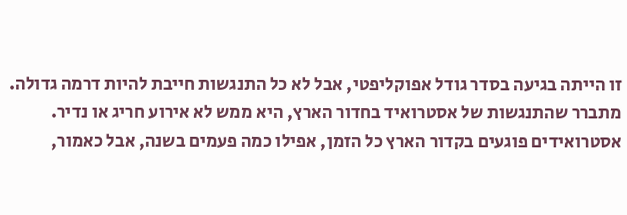זו הייתה בגיעה בסדר גודל אפוקליפטי, אבל לא כל התנגשות חייבת להיות דרמה גדולה. מתברר שהתנגשות של אסטרואיד בחדור הארץ, היא ממש לא אירוע חריג או נדיר.
אסטרואידים פוגעים בקדור הארץ כל הזמן, אפילו כמה פעמים בשנה, אבל כאמור,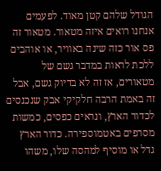הגודל שלהם קטן מאוד. לפעמים אנחנו רואים איזה מטאור. מטאור זה פס אור כזה שינה באוויר, או אוהבים ללכת לראות במדבר גשם של מטאורים, אז זה לא בדיוק גשם, אבל זה באמת הרבה חלקיקי אבק שנכנסים לכדור הארץ, ונראים כפסים, כמשות מסרפים באטמוספירה. כדור הארץ גדל או מוסיף למהסה שלו, משהו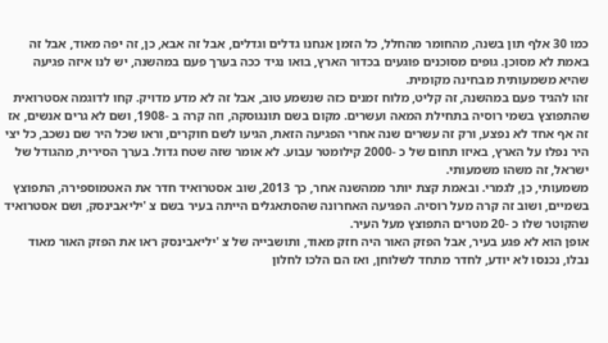כמו 30 אלף תון בשנה, מהחומר מהחלל, כל הזמן אנחנו גדלים וגדלים, אבל זה אבא, כן, זה יפה מאוד, אבל זה באמת לא מסוכן. גופים מסוכנים פוגעים בכדור הארץ, בואו נגיד ככה בערך פעם במהשנה, יש לנו איזה פגיעה שהיא משמעותית מבחינה מקומית.
זהו להגיד פעם במהשנה, זה קליט, מלוח זמנים כזה שנשמע טוב, אבל זה לא מדע מדויק. קחו לדוגמה אסטרואית שהתפוצץ בשמי רוסיה בתחילת המאה ועשרים. מקום בשם תונגוסקה, וזה קרה ב -1908, ושם לא גרים אנשים, אז זה אף אחד לא נפצע, ורק זה עשרים שנה אחרי הפגיעה הזאת, הגיעו לשם חוקרים, וראו שכל היר שם נשכב, כל יצי היר נפלו על הארץ, באיזו תחום של כ -2000 קילומטר עבוע. לא אומר שזה שטח גדול. בערך הסירית, מהגודל של ישראל, זה משהו משמעותי.
משמעותי, כן, לגמרי. ובאמת קצת יותר ממהשנה אחר, כך 2013, שוב אסטרואיד חדר את האטמוספירה, התפוצץ בשמיים, ושוב זה קרה מעל רוסיה. הפגיעה האחרונה שהסתאגלים הייתה בעיר בשם צ 'יליאבינסק, ושם אסטרואיד שהקוטר שלו כ -20 מטרים התפוצץ מעל העיר.
אופן הוא לא פגע בעיר, אבל הפזק האור היה חזק מאוד, ותושבייה של צ 'יליאבינסק ראו את הפזק האור מאוד נבלו, נכנסו לא יודע, לחדר מתחד לשלוחן, ואז הם הלכו לחלון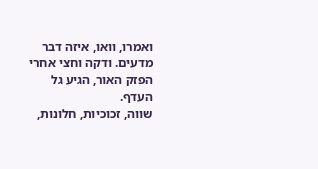ואמרו, וואו, איזה דבר מדעים. ודקה וחצי אחרי הפזק האור, הגיע גל העדף.
שווה, זכוכיות, חלונות,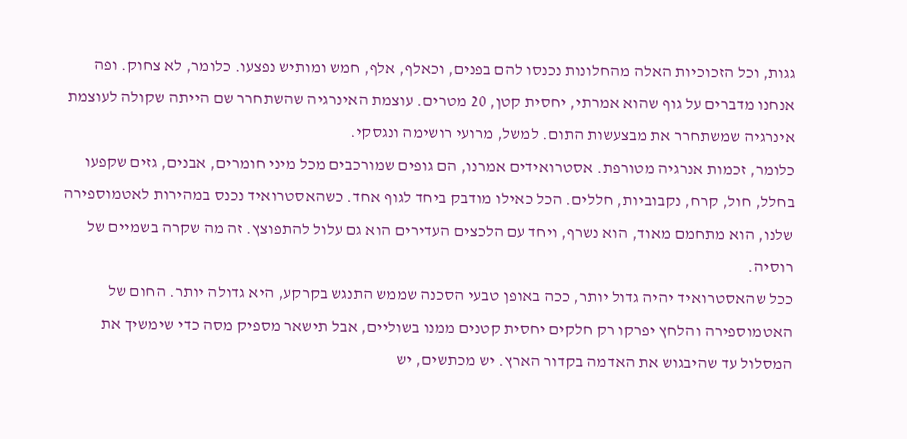גגות, וכל הזכוכיות האלה מהחלונות נכנסו להם בפנים, וכאלף, אלף, חמש ומותיש נפצעו. כלומר, לא צחוק. ופה אנחנו מדברים על גוף שהוא אמרתי, יחסית קטן, 20 מטרים. עוצמת האינרגיה שהשתחרר שם הייתה שקולה לעוצמת אינרגיה שמשתחרר את מבצעשות התום. למשל, מרועי רושימה ונגסקי.
כלומר, זכמות אנרגיה מטורפת. אסטרואידים אמרנו, הם גופים שמורכבים מכל מיני חומרים, אבנים, גזים שקפעו בחלל, חול, קרח, נקבוביות, חללים. הכל כאילו מודבק ביחד לגוף אחד. כשהאסטרואיד נכנס במהירות לאטמוספירה שלנו, הוא מתחמם מאוד, הוא נשרף, ויחד עם הלכצים העדירים הוא גם עלול להתפוצץ. זה מה שקרה בשמיים של רוסיה.
ככל שהאסטרואיד יהיה גדול יותר, ככה באופן טבעי הסכנה שממש התנגש בקרקע, היא גדולה יותר. החום של האטמוספירה והלחץ יפרקו רק חלקים יחסית קטנים ממנו בשוליים, אבל תישאר מספיק מסה כדי שימשיך את המסלול עד שהיבגוש את האדמה בקדור הארץ. יש מכתשים, יש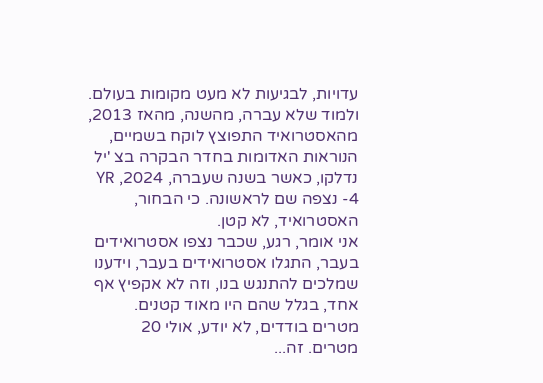עדויות, לבגיעות לא מעט מקומות בעולם. ולמוד שלא עברה, מהשנה, מהאז 2013, מהאסטרואיד התפוצץ לוקח בשמיים, הנוראות האדומות בחדר הבקרה בצ 'יל נדלקו, כאשר בשנה שעברה, 2024, YR -4 נצפה שם לראשונה. כי הבחור, האסטרואיד, לא קטן.
אני אומר, רגע, שכבר נצפו אסטרואידים בעבר, התגלו אסטרואידים בעבר, וידענו שמלכים להתנגש בנו, וזה לא אקפיץ אף אחד, בגלל שהם היו מאוד קטנים. מטרים בודדים, לא יודע, אולי 20 מטרים. זה...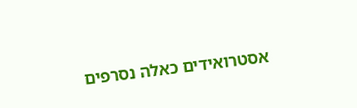אסטרואידים כאלה נסרפים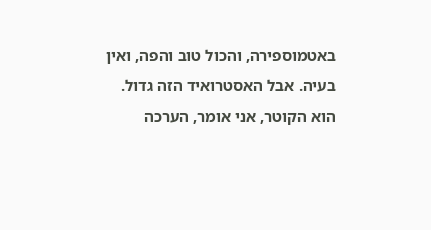באטמוספירה, והכול טוב והפה, ואין בעיה. אבל האסטרואיד הזה גדול.
הוא הקוטר, אני אומר, הערכה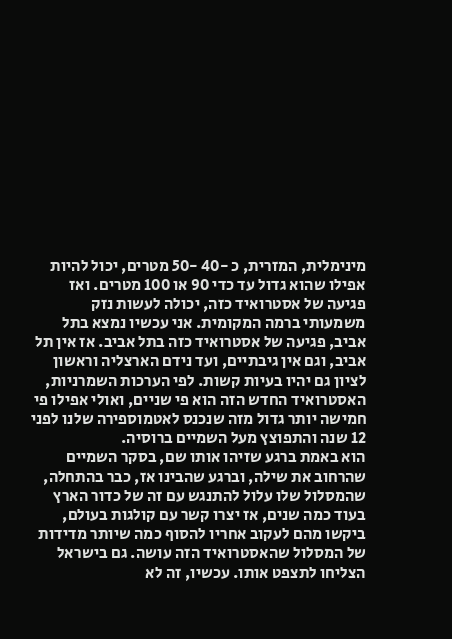מינימלית, המזרית, כ -40 -50 מטרים, יכול להיות אפילו שהוא גדול עד כדי 90 או 100 מטרים. ואז פגיעה של אסטרואיד כזה, יכולה לעשות נזק משמעותי ברמה המקומית. אני עכשיו נמצא בתל אביב, פגיעה של אסטרואיד כזה בתל אביב. אז אין תל אביב, וגם אין גיבתיים, ועד נידם הארצליה וראשון לציון גם יהיו בעיות קשות. לפי הערכות השמרניות, האסטרואיד החדש הזה הוא פי שניים, ואולי אפילו פי חמישה יותר גדול מזה שנכנס לאטמוספירה שלנו לפני 12 שנה והתפוצץ מעל השמיים ברוסיה.
הוא באמת ברגע שזיהו אותו שם, בסקר השמיים שהרחוב את שילה, וברגע שהבינו אז, כבר בהתחלה, שהמסלול שלו עלול להתנגש עם זה של כדור הארץ בעוד כמה שנים, אז יצרו קשר עם קולגות בעולם, ביקשו מהם לעקוב אחריו להסוף כמה שיותר מדידות של המסלול שהאסטרואיד הזה עושה. גם בישראל הצליחו לתצפט אותו. עכשיו, זה לא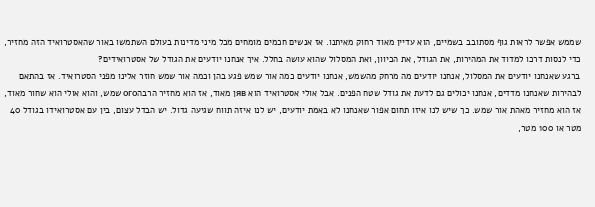שממש אפשר לראות גוף מסתובב בשמיים, הוא עדיין מאוד רחוק מאיתנו. אז אנשים חכמים מומחים מכל מיני מדינות בעולם השתמשו באור שהאסטרואיד הזה מחזיר, כדי לנסות דרכו למדוד את המהירות, את הגודל, את הכיוון, ואת המסלול שהוא עושה בחלל. איך אנחנו יודעים את הגודל של אסטרואידים?
ברגע שאנחנו יודעים את המסלול, אנחנו יודעים מה מרחק מהשמש, אנחנו יודעים כמה אור שמש פגע בהן וכמה אור שמש חוזר אלינו מפני הסטרואיד. אז בהתאם לבהירות שאנחנו מדדים, אנחנו יכולים גם לדעת את גודל שטח הפנים. אבל אולי אסטרואיד הוא явן מאוד, אז הוא מחזיר הרבהого שמש, והוא אולי הוא שחור מאוד, אז הוא מחזיר מאהת אור שמש. כך שיש לנו איזו תחום אפור שאנחנו לא באמת יודעים, יש לנו איזה תווח שגיעה גדול. יש הבדל עצום, בין עם אסטרואידו בגודל 40 מטר או 100 מטר,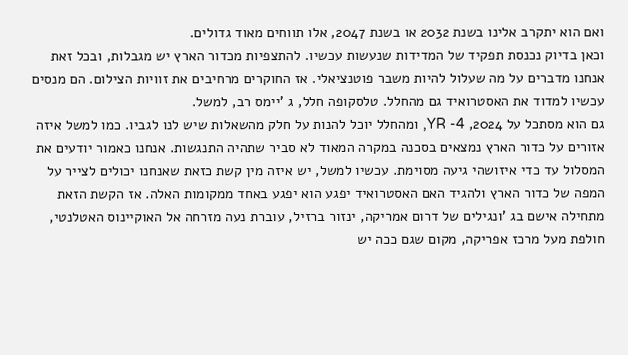ואם הוא יתקרב אלינו בשנת 2032 או בשנת 2047, אלו תווחים מאוד גדולים.
וכאן בדיוק נכנסת תפקיד של המדידות שנעשות עכשיו. להתצפיות מכדור הארץ יש מגבלות, ובכל זאת אנחנו מדברים על מה שעלול להיות משבר פוטנציאלי. אז החוקרים מרחיבים את זוויות הצילום. הם מנסים עכשיו למדוד את האסטרואיד גם מהחלל. טלסקופה חלל, ג 'יימס רב, למשל.
גם הוא מסתכל על 2024, YR -4, ומהחלל יוכל להנות על חלק מהשאלות שיש לנו לגביו. כמו למשל איזה אזורים על כדור הארץ נמצאים בסכנה במקרה המאוד לא סביר שתהיה התנגשות. אנחנו כאמור יודעים את המסלול עד כדי איזושהי גיעה מסוימת. עכשיו למשל, יש איזה מין קשת כזאת שאנחנו יכולים לצייר על המפה של כדור הארץ ולהגיד האם האסטרואיד יפגע הוא יפגע באחד ממקומות האלה. אז הקשת הזאת מתחילה אישם בג 'ונגילים של דרום אמריקה, ינזור ברזיל, עוברת נעה מזרחה אל האוקיינוס האטלנטי, חולפת מעל מרכז אפריקה, מקום שגם ככה יש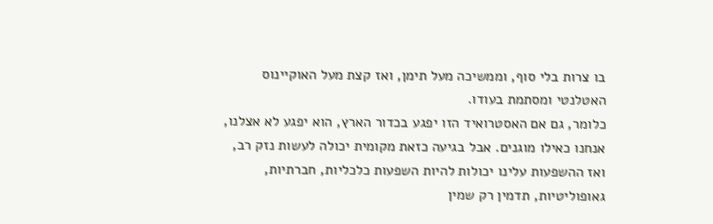בו צרות בלי סוף, וממשיכה מעל תימן, ואז קצת מעל האוקיינוס האטלנטי ומסתמת בעודו.
כלומר, גם אם האסטרואיד הזו יפגע בכדור הארץ, הוא יפגע לא אצלנו, אנחנו כאילו מוגנים. אבל בגיעה כזאת מקומית יכולה לעשות נזק רב, ואז ההשפעות עלינו יכולות להיות השפעות כלכליות, חברתיות, גאופוליטיות, תדמין רק שמין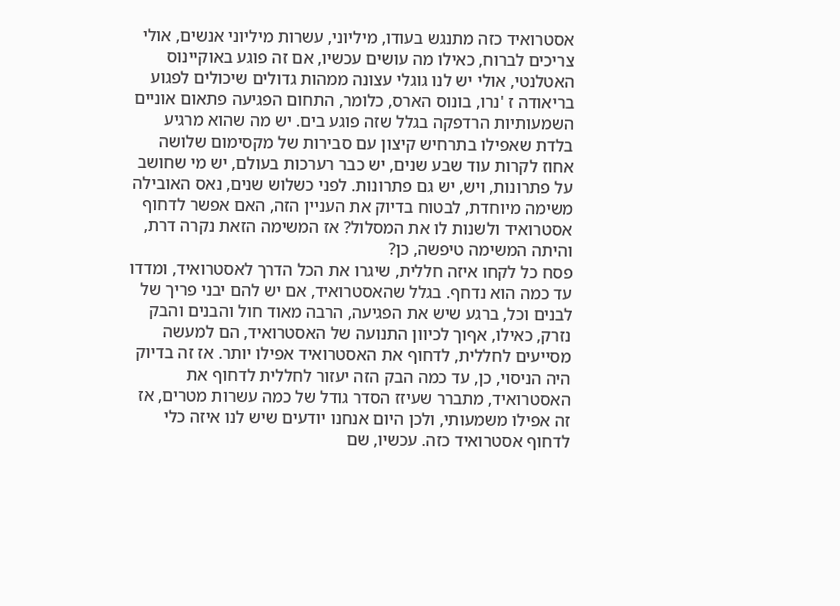אסטרואיד כזה מתנגש בעודו, מיליוני, עשרות מיליוני אנשים, אולי צריכים לברוח, כאילו מה עושים עכשיו, אם זה פוגע באוקיינוס האטלנטי, אולי יש לנו גוגלי עצונה ממהות גדולים שיכולים לפגוע בריאודה ז 'נרו, בונוס הארס, כלומר, התחום הפגיעה פתאום אוניים השמעותיות הרדפקה בגלל שזה פוגע בים. יש מה שהוא מרגיע בלדת שאפילו בתרחיש קיצון עם סבירות של מקסימום שלושה אחוז לקרות עוד שבע שנים, יש כבר רערכות בעולם, יש מי שחושב על פתרונות, ויש, יש גם פתרונות. לפני כשלוש שנים, נאס האובילה משימה מיוחדת, לבטוח בדיוק את העניין הזה, האם אפשר לדחוף אסטרואיד ולשנות לו את המסלול? אז המשימה הזאת נקרה דרת, והיתה המשימה טיפשה, כן?
פסח כל לקחו איזה חללית, שיגרו את הכל הדרך לאסטרואיד, ומדדו עד כמה הוא נדחף. בגלל שהאסטרואיד, אם יש להם יבני פריך של לבנים וכל, ברגע שיש את הפגיעה, הרבה מאוד חול והבנים והבק נזרק, כאילו, אףוך לכיוון התנועה של האסטרואיד, הם למעשה מסייעים לחללית, לדחוף את האסטרואיד אפילו יותר. אז זה בדיוק היה הניסוי, כן, עד כמה הבק הזה יעזור לחללית לדחוף את האסטרואיד, מתברר שעיזז הסדר גודל של כמה עשרות מטרים, אז זה אפילו משמעותי, ולכן היום אנחנו יודעים שיש לנו איזה כלי לדחוף אסטרואיד כזה. עכשיו, שם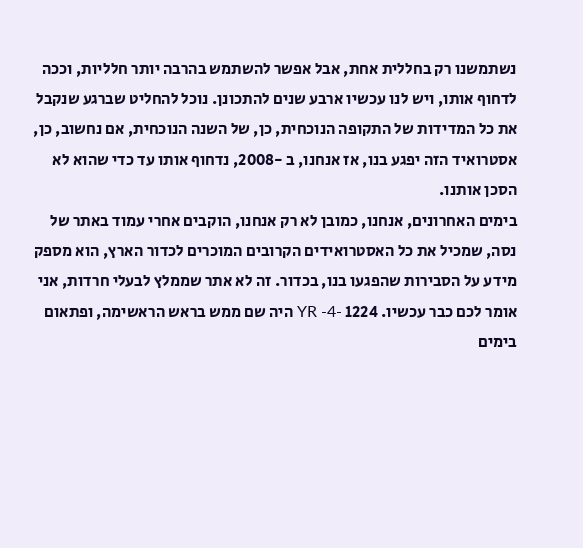נשתמשנו רק בחללית אחת, אבל אפשר להשתמש בהרבה יותר חלליות, וככה לדחוף אותו, ויש לנו עכשיו ארבע שנים להתכונן. נוכל להחליט שברגע שנקבל את כל המדידות של התקופה הנוכחית, כן, של השנה הנוכחית, אם נחשוב, כן, אסטרואיד הזה יפגע בנו, אז אנחנו, ב -2008, נדחוף אותו עד כדי שהוא לא הסכן אותנו.
בימים האחרונים, אנחנו, כמובן לא רק אנחנו, הוקבים אחרי עמוד באתר של נסה, שמכיל את כל האסטרואידים הקרובים המוכרים לכדור הארץ, הוא מספק מידע על הסבירות שהפגעו בנו, בכדור. זה לא אתר שממלץ לבעלי חרדות, אני אומר לכם כבר עכשיו. 1224 -YR -4 היה שם ממש בראש הראשימה, ופתאום בימים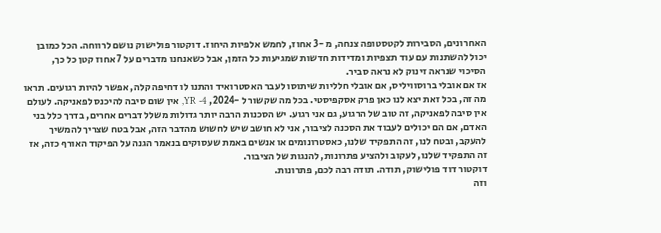האחרונים, הסבירות לקטסטופה צנחה, מ -3 אחוז, לחמש אלפיות היחוז. דוקטור פולישוק נושם לרווחה. הכל כמובן יכול להשתנות עם עוד תצפיות ומדידות חדשות שמגיעות כל הזמן, אבל כשאנחנו מדברים על 7 אחוז קטן כל כך, הסיכוי שנראה זינוק לא נראה סביר.
אז אם אובלי ברוסוויליס, אם אובלי חלליות שיתוסו לעבר האסטרואיד והתנו לו דחיפה קלה, אפשר להיות רגועים. תראו מה זה, בכל זאת יצא לנו כאן פרק אסקפיסטי. בכל מה שקשור ל -2024, YR -4, אין שום סיבה להיכנס לפאניקה. לעולם אין סיבה לפאניקה, זה טוב של הרגוע, גם אני רגוע. יש הסכנות הרבה יותר גדולות משלל דברים אחרים, בדרך כלל בני האדם, אם הם יכולים לעבוד את הסכנה לציבור, אני לא חושב שיש לחשוש מהדבר הזה, אבל בטח שצריך להמשיך להעקב, ובטח לנו, זה התפקיד שלנו, כאסטרונומים או אנשים באמת שעסוקים בנאמר הגנה על הפיקוד האורף כזה, אז זה התפקיד שלנו, לעקוב ולהציע פתרונות, להנגות של הציבור.
דוקטור דוד פולישוק, תודה. תודה רבה לכם, פתרונות.
וזה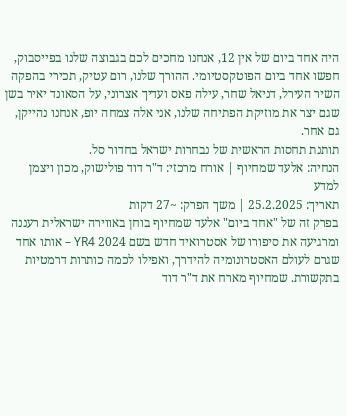היה אחד ביום של אין 12, אנחנו מחכים לכם בגבוצה שלנו בפייסבוק, חפשו אחד ביום הפוטקסטיומי. ההורך שלנו, רום עטיק, תכירי בהפקה השיר העירל, דניאל שחר, עילה פאס ועדיך אצרוני, על הסאונד יאיר בשן שגם יצר את מוזיקת הפתיחה שלנו, אני אלה צמחה יופ, אנחנו נהייקן, גם אחר.
תותנת תחסות הראשית של נבחרות ישראל בחדור סל.
הנחיה: אלעד שמחיוף | אורח מרכזי: ד"ר דוד פולישוק, מכון ויצמן למדע
תאריך: 25.2.2025 | משך הפרק: ~27 דקות
בפרק זה של "אחד ביום" אלעד שמחיוף בוחן באווירה ישראלית רעננה ומרגיעה את סיפורו של אסטרואיד חדש בשם 2024 YR4 – אותו אחד שגרם לעולם האסטרונומיה להידרך, ואפילו לכמה כותרות דרמטיות בתקשורת. שמחיוף מארח את ד"ר דוד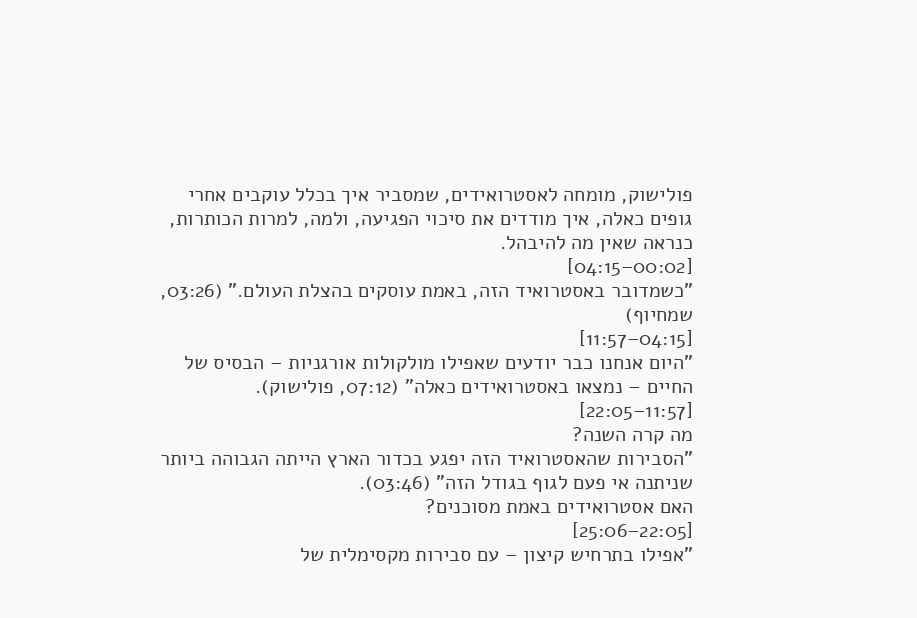פולישוק, מומחה לאסטרואידים, שמסביר איך בכלל עוקבים אחרי גופים כאלה, איך מודדים את סיכוי הפגיעה, ולמה, למרות הכותרות, כנראה שאין מה להיבהל.
[00:02–04:15]
"כשמדובר באסטרואיד הזה, באמת עוסקים בהצלת העולם." (03:26, שמחיוף)
[04:15–11:57]
"היום אנחנו כבר יודעים שאפילו מולקולות אורגניות – הבסיס של החיים – נמצאו באסטרואידים כאלה" (07:12, פולישוק).
[11:57–22:05]
מה קרה השנה?
"הסבירות שהאסטרואיד הזה יפגע בכדור הארץ הייתה הגבוהה ביותר שניתנה אי פעם לגוף בגודל הזה" (03:46).
האם אסטרואידים באמת מסוכנים?
[22:05–25:06]
"אפילו בתרחיש קיצון – עם סבירות מקסימלית של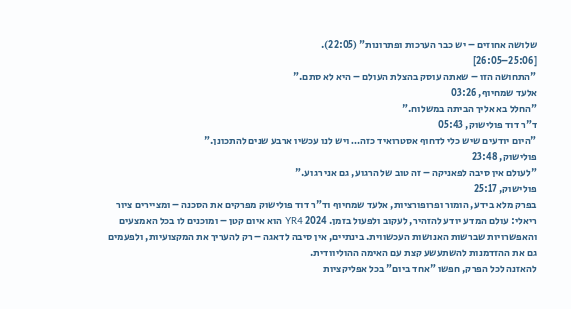שלושה אחוזים – יש כבר הערכות ופתרונות" (22:05).
[25:06–26:05]
"התחושה הזו – שאתה עוסק בהצלת העולם – היא לא סתם."
אלעד שמחיוף, 03:26
"החלל בא אליך הביתה במשלוח."
ד"ר דוד פולישוק, 05:43
"היום יודעים שיש כלי לדחוף אסטרואיד כזה… ויש לנו עכשיו ארבע שנים להתכונן."
פולישוק, 23:48
"לעולם אין סיבה לפאניקה – זה טוב של הרגוע, גם אני רגוע."
פולישוק, 25:17
בפרק מלא בידע, הומור ופרופורציות, אלעד שמחיוף וד"ר דוד פולישוק מפרקים את הסכנה – ומציירים ציור ריאלי: עולם המדע יודע להזהיר, לעקוב ולפעול בזמן. 2024 YR4 הוא איום קטן – ומוכנים לו בכל האמצעים והאפשרויות שברשות האנושות העכשווית. בינתיים, אין סיבה לדאגה – רק להעריך את המקצועיות, ולפעמים גם את ההזדמנות להשתעשע קצת עם האימה ההוליוודית.
להאזנה לכל הפרק, חפשו "אחד ביום" בכל אפליקציות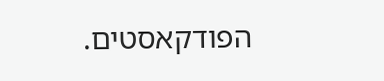הפודקאסטים.